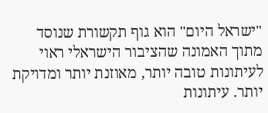"ישראל היום" הוא גוף תקשורת שנוסד מתוך האמונה שהציבור הישראלי ראוי לעיתונות טובה יותר, מאוזנת יותר ומדויקת יותר. עיתונות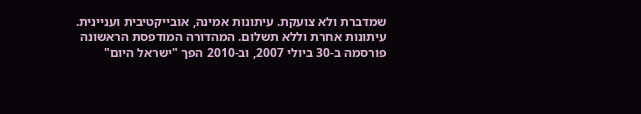שמדברת ולא צועקת. עיתונות אמינה, אובייקטיבית ועניינית. עיתונות אחרת וללא תשלום. המהדורה המודפסת הראשונה פורסמה ב-30 ביולי 2007, וב-2010 הפך "ישראל היום"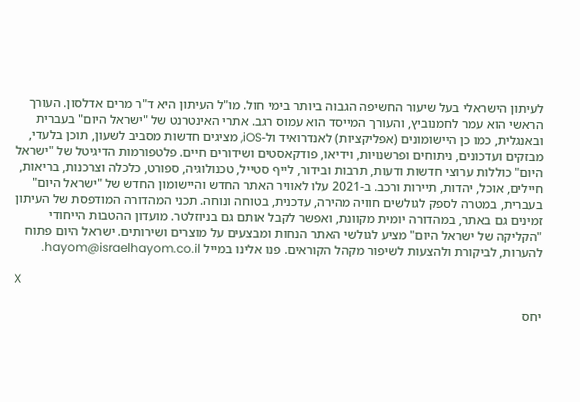לעיתון הישראלי בעל שיעור החשיפה הגבוה ביותר בימי חול. מו"ל העיתון היא ד"ר מרים אדלסון. העורך הראשי הוא עמר לחמנוביץ, והעורך המייסד הוא עמוס רגב. אתרי האינטרנט של "ישראל היום" בעברית ובאנגלית, כמו כן היישומונים (אפליקציות) לאנדרואיד ול-iOS, מציגים חדשות מסביב לשעון, תוכן בלעדי, מבזקים ועדכונים, ניתוחים ופרשנויות, וידיאו, פודקאסטים ושידורים חיים. פלטפורמות הדיגיטל של "ישראל היום" כוללות ערוצי חדשות ודעות, תרבות ובידור, לייף סטייל, טכנולוגיה, ספורט, כלכלה וצרכנות, בריאות, חיילים, אוכל, יהדות, תיירות ורכב. ב-2021 עלו לאוויר האתר החדש והיישומון החדש של "ישראל היום" בעברית, במטרה לספק לגולשים חוויה מהירה, עדכנית, בטוחה ונוחה. תכני המהדורה המודפסת של העיתון זמינים גם באתר, במהדורה יומית מקוונת, ואפשר לקבל אותם גם בניוזלטר. מועדון ההטבות הייחודי "הקליקה של ישראל היום" מציע לגולשי האתר הנחות ומבצעים על מוצרים ושירותים. ישראל היום פתוח להערות, לביקורת ולהצעות לשיפור מקהל הקוראים. פנו אלינו במייל hayom@israelhayom.co.il.

X

יחס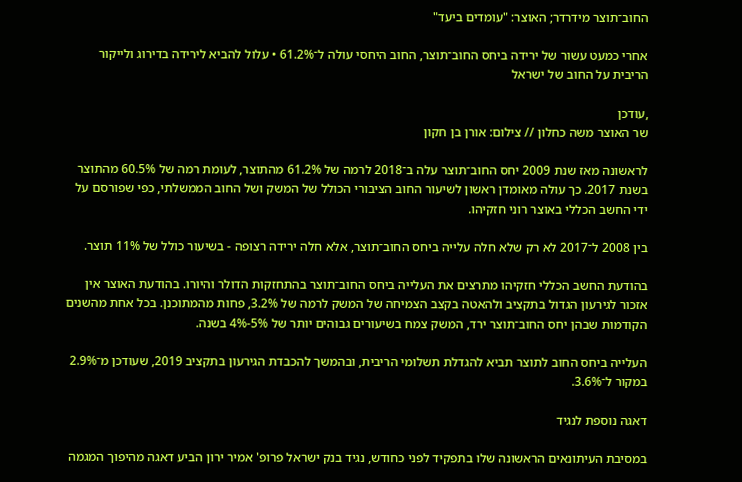החוב־תוצר מידרדר; האוצר: "עומדים ביעד"

אחרי כמעט עשור של ירידה ביחס החוב־תוצר, החוב היחסי עולה ל־61.2% • עלול להביא לירידה בדירוג ולייקור הריבית על החוב של ישראל

,עודכן
שר האוצר משה כחלון // צילום: אורן בן חקון

לראשונה מאז שנת 2009 יחס החוב־תוצר עלה ב־2018 לרמה של 61.2% מהתוצר, לעומת רמה של 60.5% מהתוצר בשנת 2017. כך עולה מאומדן ראשון לשיעור החוב הציבורי הכולל של המשק ושל החוב הממשלתי, כפי שפורסם על ידי החשב הכללי באוצר רוני חזקיהו.

בין 2008 ל־2017 לא רק שלא חלה עלייה ביחס החוב־תוצר, אלא חלה ירידה רצופה - בשיעור כולל של 11% תוצר.

בהודעת החשב הכללי חזקיהו מתרצים את העלייה ביחס החוב־תוצר בהתחזקות הדולר והיורו. בהודעת האוצר אין אזכור לגירעון הגדול בתקציב ולהאטה בקצב הצמיחה של המשק לרמה של 3.2%, פחות מהמתוכנן. בכל אחת מהשנים הקודמות שבהן יחס החוב־תוצר ירד, המשק צמח בשיעורים גבוהים יותר של 5%-4% בשנה.

העלייה ביחס החוב לתוצר תביא להגדלת תשלומי הריבית, ובהמשך להכבדת הגירעון בתקציב 2019, שעודכן מ־2.9% במקור ל־3.6%.

דאגה נוספת לנגיד

במסיבת העיתונאים הראשונה שלו בתפקיד לפני כחודש, נגיד בנק ישראל פרופ' אמיר ירון הביע דאגה מהיפוך המגמה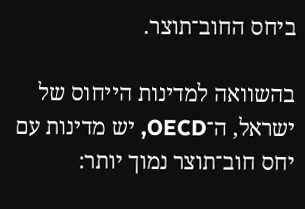ביחס החוב־תוצר.

בהשוואה למדינות הייחוס של ישראל, ה־OECD, יש מדינות עם יחס חוב־תוצר נמוך יותר: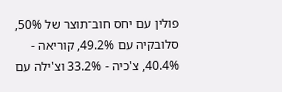פולין עם יחס חוב־תוצר של 50%, סלובקיה עם 49.2%, קוריאה - 40.4%, צ'כיה - 33.2% וצ'ילה עם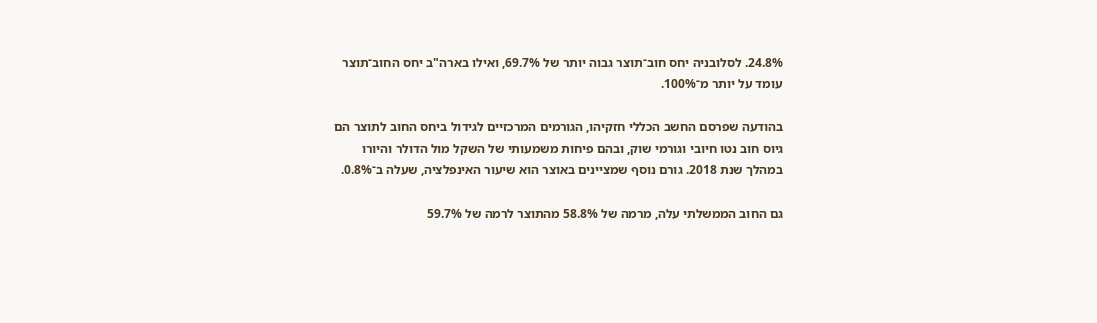24.8%. לסלובניה יחס חוב־תוצר גבוה יותר של 69.7%, ואילו בארה"ב יחס החוב־תוצר עומד על יותר מ־100%.

בהודעה שפרסם החשב הכללי חזקיהו, הגורמים המרכזיים לגידול ביחס החוב לתוצר הם גיוס חוב נטו חיובי וגורמי שוק, ובהם פיחות משמעותי של השקל מול הדולר והיורו במהלך שנת 2018. גורם נוסף שמציינים באוצר הוא שיעור האינפלציה, שעלה ב־0.8%.

גם החוב הממשלתי עלה, מרמה של 58.8% מהתוצר לרמה של 59.7%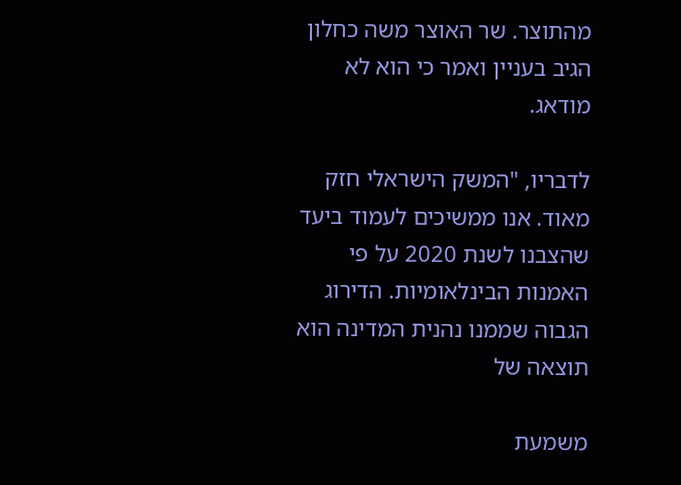מהתוצר. שר האוצר משה כחלון הגיב בעניין ואמר כי הוא לא מודאג.

לדבריו, "המשק הישראלי חזק מאוד. אנו ממשיכים לעמוד ביעד שהצבנו לשנת 2020 על פי האמנות הבינלאומיות. הדירוג הגבוה שממנו נהנית המדינה הוא תוצאה של

משמעת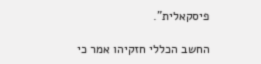פיסקאלית".

החשב הכללי חזקיהו אמר כי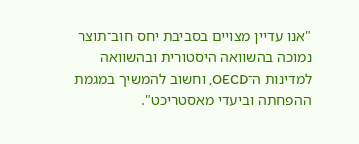"אנו עדיין מצויים בסביבת יחס חוב־תוצר נמוכה בהשוואה היסטורית ובהשוואה למדינות ה־OECD, וחשוב להמשיך במגמת ההפחתה וביעדי מאסטריכט".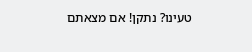טעינו? נתקן! אם מצאתם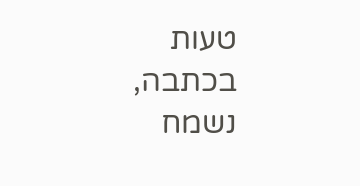טעות בכתבה, נשמח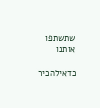שתשתפו אותנו

כדאילהכיר